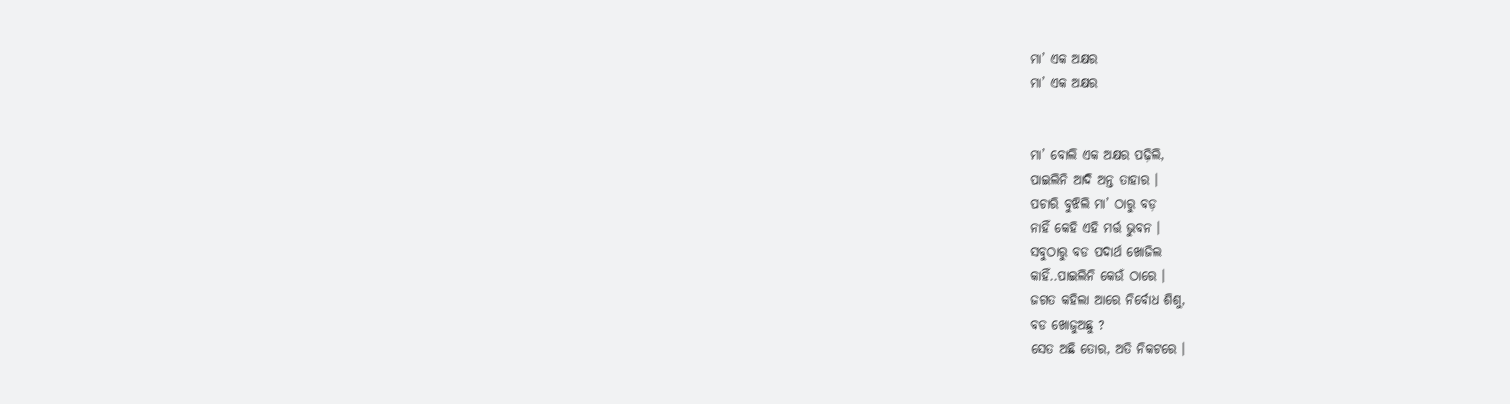ମା’ ଏକ ଅକ୍ଷର
ମା’ ଏକ ଅକ୍ଷର


ମା’ ବୋଲି ଏକ ଅକ୍ଷର ପଢ଼ିଲି,
ପାଇଲିନି ଆଦି ଅନ୍ତ ତାହାର ।
ପଚାରି ବୁଝିଲି ମା’ ଠାରୁ ବଡ଼
ନାହିଁ କେହି ଏହି ମର୍ତ୍ତ ଭୁବନ ।
ସବୁଠାରୁ ବଡ ପଦାର୍ଥ ଖୋଜିଲ
କାହିଁ..ପାଇଲିନି କେଉଁ ଠାରେ ।
ଜଗତ କହିଲା ଆରେ ନିର୍ବୋଧ ଶିଶୁ,
ବଡ ଖୋଜୁଅଛୁ ?
ସେତ ଅଛି ତୋର, ଅତି ନିକଟରେ ।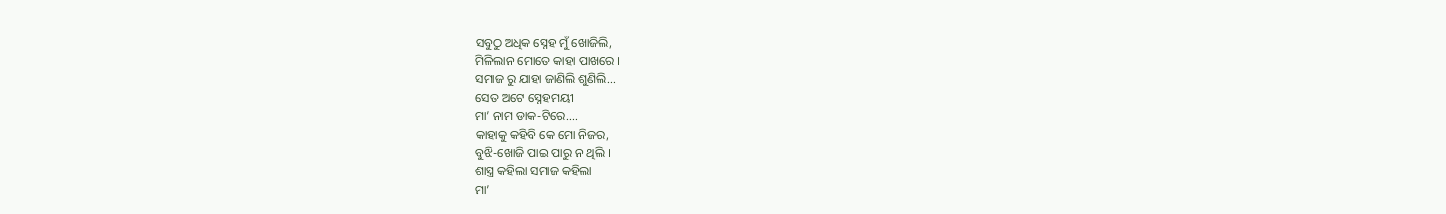ସବୁଠୁ ଅଧିକ ସ୍ନେହ ମୁଁ ଖୋଜିଲି,
ମିଳିଲାନ ମୋତେ କାହା ପାଖରେ ।
ସମାଜ ରୁ ଯାହା ଜାଣିଲି ଶୁଣିଲି...
ସେତ ଅଟେ ସ୍ନେହମୟୀ
ମା’ ନାମ ଡାକ-ଟିରେ....
କାହାକୁ କହିବି କେ ମୋ ନିଜର,
ବୁଝି-ଖୋଜି ପାଇ ପାରୁ ନ ଥିଲି ।
ଶାସ୍ତ୍ର କହିଲା ସମାଜ କହିଲା
ମା’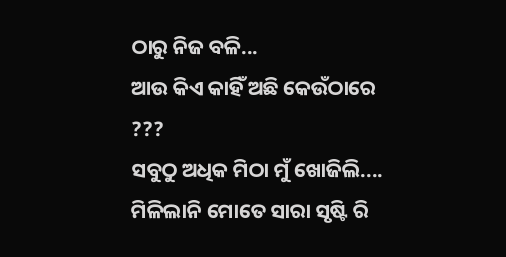ଠାରୁ ନିଜ ବଳି...
ଆଉ କିଏ କାହିଁ ଅଛି କେଉଁଠାରେ ???
ସବୁଠୁ ଅଧିକ ମିଠା ମୁଁ ଖୋଜିଲି....
ମିଳିଲାନି ମୋତେ ସାରା ସୃଷ୍ଟି ରି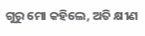ଗୁରୁ ମୋ କହିଲେ, ଅତି କ୍ଷୀଣ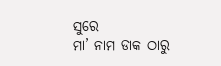ସୁରେ
ମା’ ନାମ ଡାକ ଠାରୁ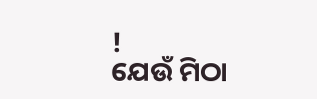!
ଯେଉଁ ମିଠା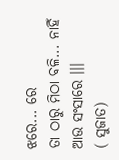ଝରେ... ରେ
ତା ଠାରୁ ମିଠା ବଳି... ନାହିଁ ଆଉ ସଂସାରେ ।।।
( ସୁଜାତ)